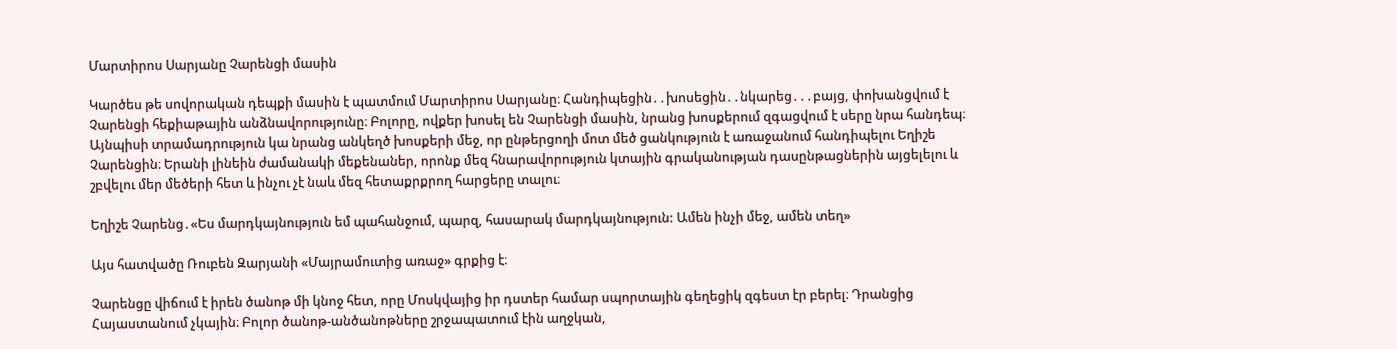Մարտիրոս Սարյանը Չարենցի մասին

Կարծես թե սովորական դեպքի մասին է պատմում Մարտիրոս Սարյանը։ Հանդիպեցին․․խոսեցին․․նկարեց․․․բայց, փոխանցվում է Չարենցի հեքիաթային անձնավորությունը։ Բոլորը, ովքեր խոսել են Չարենցի մասին, նրանց խոսքերում զգացվում է սերը նրա հանդեպ։ Այնպիսի տրամադրություն կա նրանց անկեղծ խոսքերի մեջ, որ ընթերցողի մոտ մեծ ցանկություն է առաջանում հանդիպելու Եղիշե Չարենցին։ Երանի լինեին ժամանակի մեքենաներ, որոնք մեզ հնարավորություն կտային գրականության դասընթացներին այցելելու և շբվելու մեր մեծերի հետ և ինչու չէ նաև մեզ հետաքրքրող հարցերը տալու։

Եղիշե Չարենց․«Ես մարդկայնություն եմ պահանջում, պարզ, հասարակ մարդկայնություն: Ամեն ինչի մեջ, ամեն տեղ»

Այս հատվածը Ռուբեն Զարյանի «Մայրամուտից առաջ» գրքից է։

Չարենցը վիճում է իրեն ծանոթ մի կնոջ հետ, որը Մոսկվայից իր դստեր համար սպորտային գեղեցիկ զգեստ էր բերել։ Դրանցից Հայաստանում չկային։ Բոլոր ծանոթ-անծանոթները շրջապատում էին աղջկան,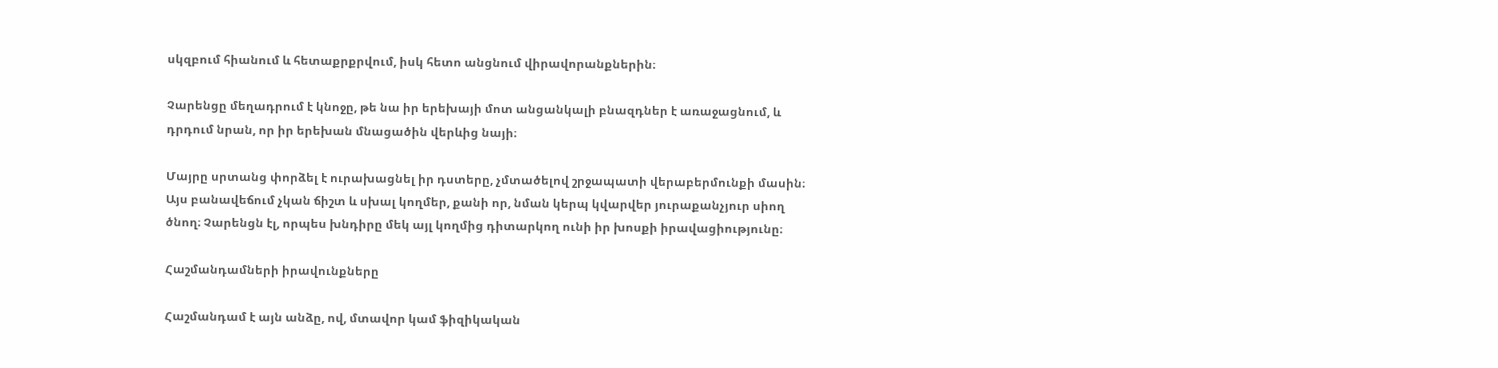սկզբում հիանում և հետաքրքրվում, իսկ հետո անցնում վիրավորանքներին։

Չարենցը մեղադրում է կնոջը, թե նա իր երեխայի մոտ անցանկալի բնազդներ է առաջացնում, և դրդում նրան, որ իր երեխան մնացածին վերևից նայի։

Մայրը սրտանց փորձել է ուրախացնել իր դստերը, չմտածելով շրջապատի վերաբերմունքի մասին։ Այս բանավեճում չկան ճիշտ և սխալ կողմեր, քանի որ, նման կերպ կվարվեր յուրաքանչյուր սիող ծնող։ Չարենցն էլ, որպես խնդիրը մեկ այլ կողմից դիտարկող ունի իր խոսքի իրավացիությունը։

Հաշմանդամների իրավունքները

Հաշմանդամ է այն անձը, ով, մտավոր կամ ֆիզիկական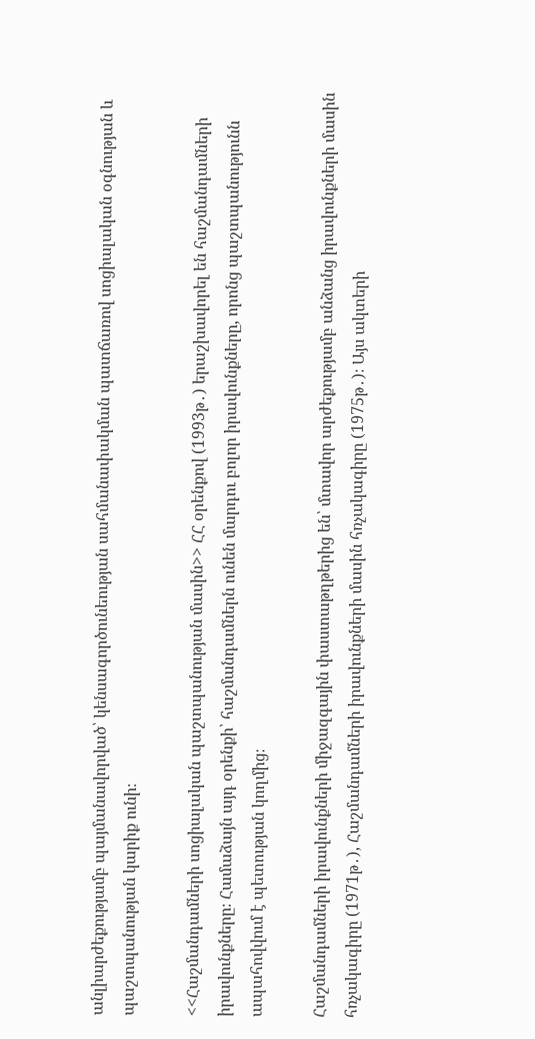անլիարժեքությամբ պայմանավորված՝ կենսագործունեության սահմանափակման պատճառով սոցիալական օգնության և պաշտպանության կարիք ունի։

<<Հաշմանդամների սոցիալական պաշտպանության մասին>> ՀՀ օրենքով (1993թ․) երաշխավորել են հաշմանդամների իրավունքները։ Համաձայն այդ օրենքի՝ հաշմանդամներն ունեն մարդու բոլոր իրավունքները, որոնց պաշտպանությունն ապահովվում է պետության կողմից։

Հաշմանդամների իրավունքների միջազգային փաստաթղթերից են՝ մտավոր արժեքությամբ անձանց իրավունքների մասին հռչակագիրը (1971թ․), Հաշմանդամների իրավունքների մասին հռչակագիրը (1975թ․)։ Այս ակտերի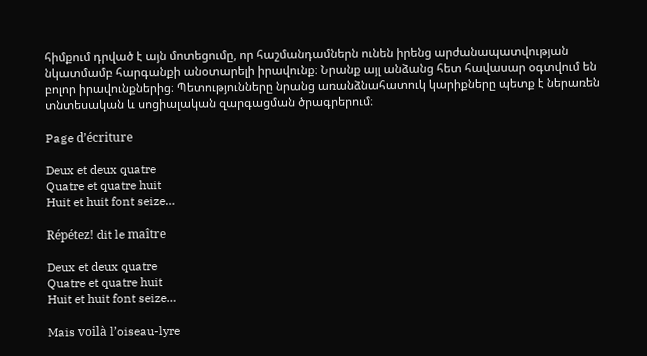հիմքում դրված է այն մոտեցումը, որ հաշմանդամներն ունեն իրենց արժանապատվության նկատմամբ հարգանքի անօտարելի իրավունք։ Նրանք այլ անձանց հետ հավասար օգտվում են բոլոր իրավունքներից։ Պետությունները նրանց առանձնահատուկ կարիքները պետք է ներառեն տնտեսական և սոցիալական զարգացման ծրագրերում։

Page d’écriture

Deux et deux quatre
Quatre et quatre huit
Huit et huit font seize…

Répétez! dit le maître

Deux et deux quatre
Quatre et quatre huit
Huit et huit font seize…

Mais voilà l’oiseau-lyre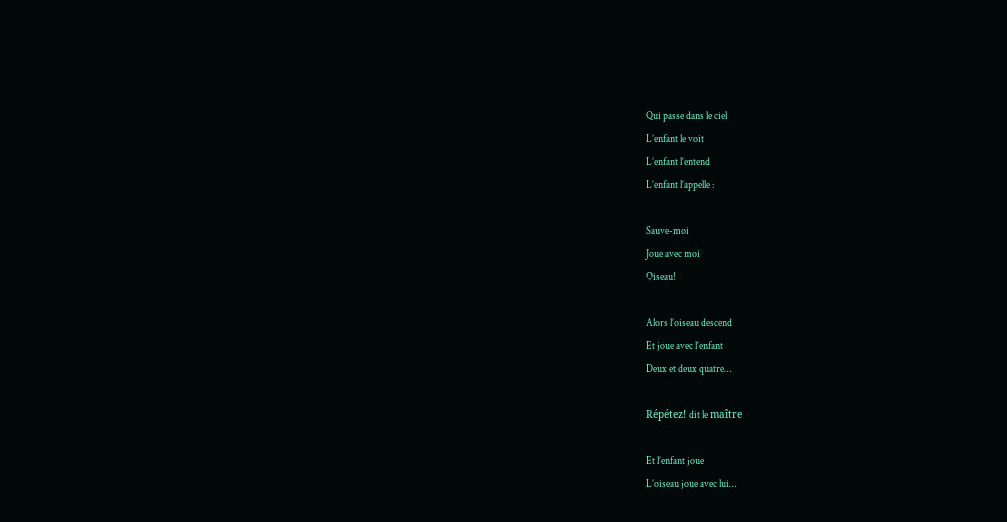Qui passe dans le ciel
L’enfant le voit
L’enfant l’entend
L’enfant l’appelle :

Sauve-moi
Joue avec moi
Oiseau!

Alors l’oiseau descend
Et joue avec l’enfant
Deux et deux quatre…

Répétez! dit le maître

Et l’enfant joue
L’oiseau joue avec lui…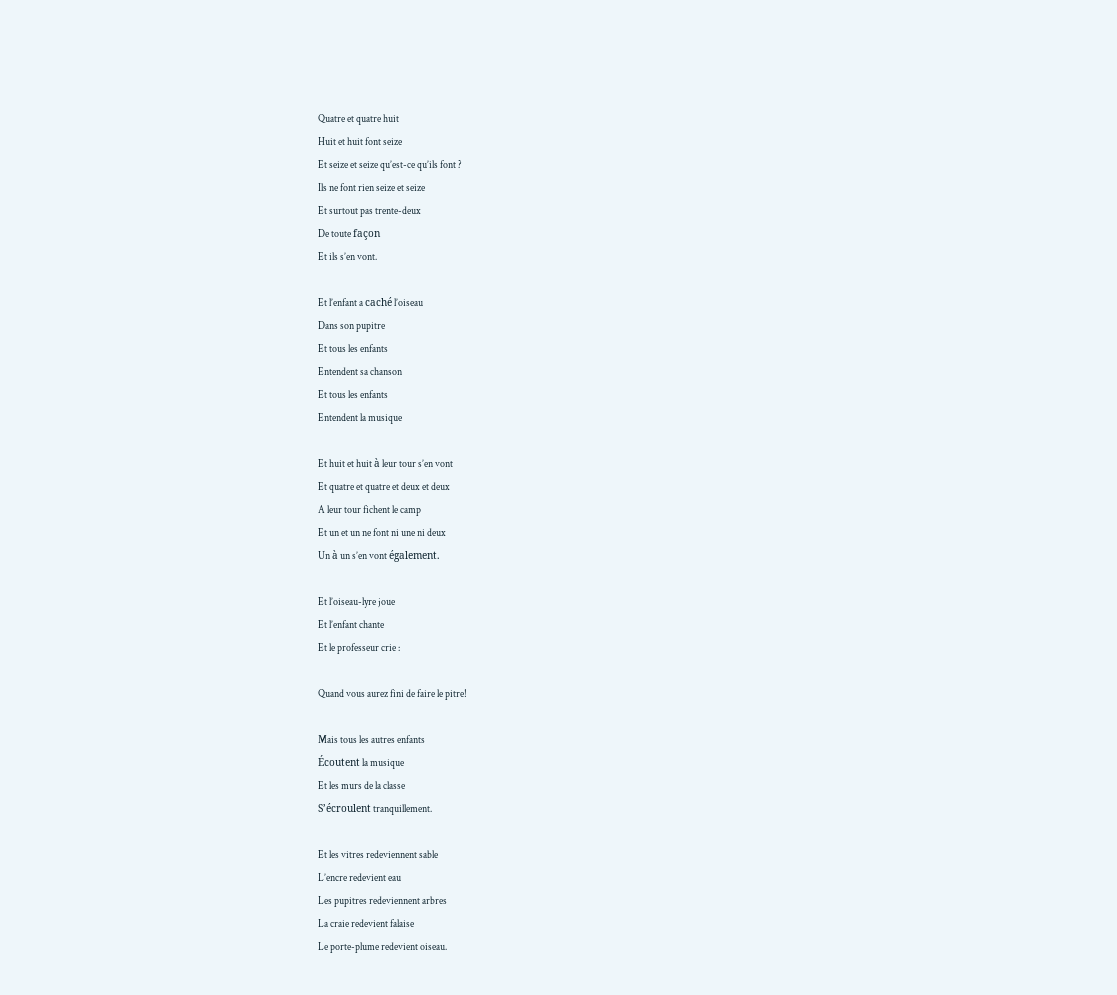Quatre et quatre huit
Huit et huit font seize
Et seize et seize qu’est-ce qu’ils font ?
Ils ne font rien seize et seize
Et surtout pas trente-deux
De toute façon
Et ils s’en vont.

Et l’enfant a caché l’oiseau
Dans son pupitre
Et tous les enfants
Entendent sa chanson
Et tous les enfants
Entendent la musique

Et huit et huit à leur tour s’en vont
Et quatre et quatre et deux et deux
A leur tour fichent le camp
Et un et un ne font ni une ni deux
Un à un s’en vont également.

Et l’oiseau-lyre joue
Et l’enfant chante
Et le professeur crie :

Quand vous aurez fini de faire le pitre!

Mais tous les autres enfants
Écoutent la musique
Et les murs de la classe
S’écroulent tranquillement.

Et les vitres redeviennent sable
L’encre redevient eau
Les pupitres redeviennent arbres
La craie redevient falaise
Le porte-plume redevient oiseau.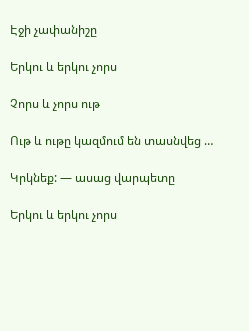Էջի չափանիշը

Երկու և երկու չորս

Չորս և չորս ութ

Ութ և ութը կազմում են տասնվեց …

Կրկնեք: — ասաց վարպետը

Երկու և երկու չորս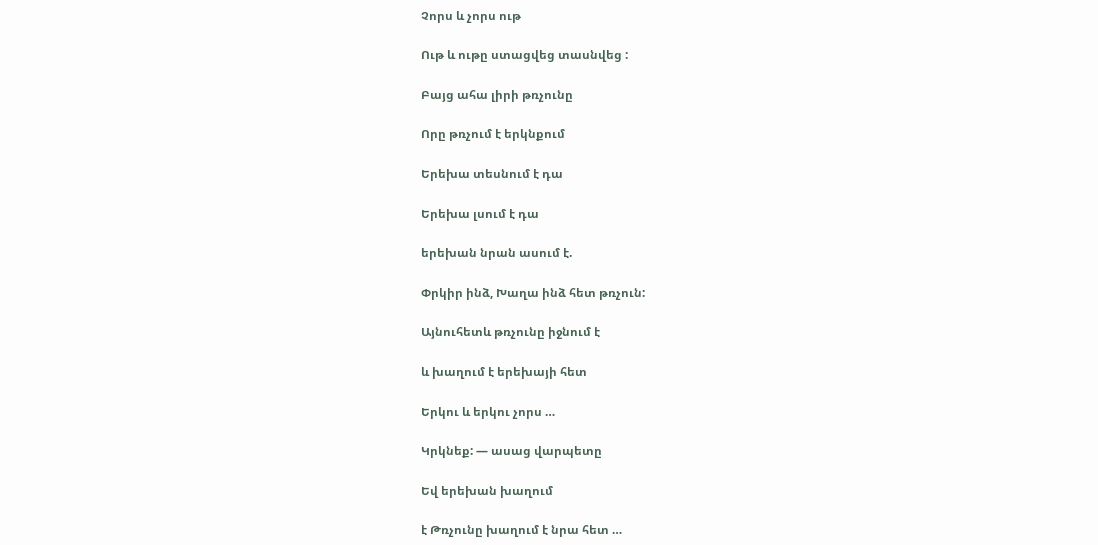Չորս և չորս ութ

Ութ և ութը ստացվեց տասնվեց :

Բայց ահա լիրի թռչունը

Որը թռչում է երկնքում

Երեխա տեսնում է դա

Երեխա լսում է դա

երեխան նրան ասում է.

Փրկիր ինձ, Խաղա ինձ հետ թռչուն:

Այնուհետև թռչունը իջնում է

և խաղում է երեխայի հետ

Երկու և երկու չորս …

Կրկնեք: — ասաց վարպետը

Եվ երեխան խաղում

է Թռչունը խաղում է նրա հետ …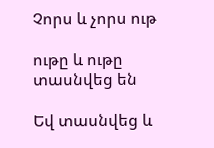Չորս և չորս ութ

ութը և ութը տասնվեց են

Եվ տասնվեց և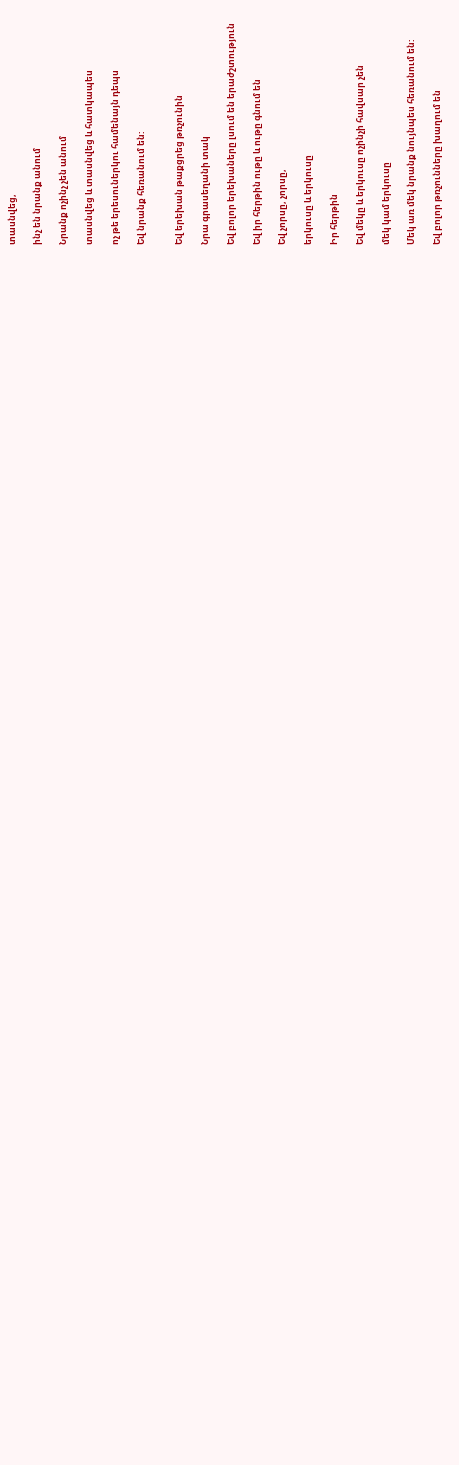տասնվեց,

ինչ են նրանք անում

Նրանք ոչինչ չեն անում

տասնվեց և տասնվեց և հատկապես

ոչ թե երեսուներկու համենայն դեպս

Եվ նրանք հեռանում են:


Եվ երեխան թաքցրեց թռչունին

Նրա գրասեղանի տակ

Եվ բոլոր երեխաները լսում են երաժշտություն

Եվ իր հերթին ութը և ութը գնում են

Եվ չորսը, չորսը,

երկուսը և երկուսը

Իր հերթին

Եվ մեկը և երկուսը ոչինչի հավսար չեն

մեկ կամ երկուսը

Մեկ առ մեկ նրանք նույնպես հեռանում են:

Եվ բոլոր թռչունները խաղում են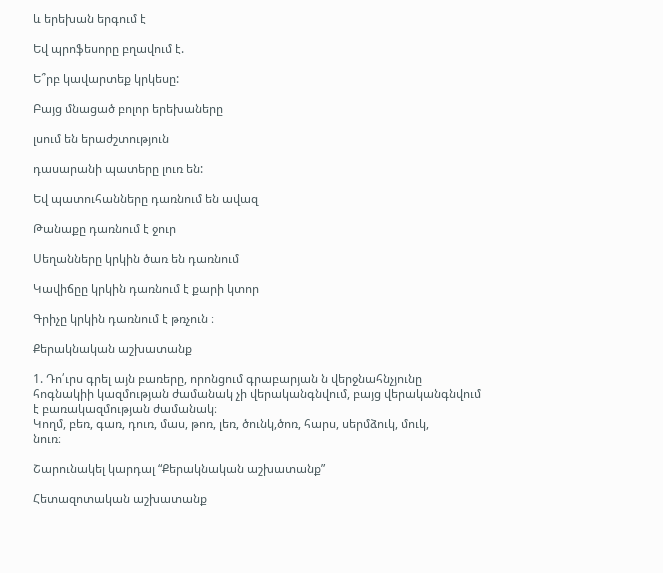և երեխան երգում է

Եվ պրոֆեսորը բղավում է.

Ե՞րբ կավարտեք կրկեսը:

Բայց մնացած բոլոր երեխաները

լսում են երաժշտություն

դասարանի պատերը լուռ են:

Եվ պատուհանները դառնում են ավազ

Թանաքը դառնում է ջուր

Սեղանները կրկին ծառ են դառնում

Կավիճըը կրկին դառնում է քարի կտոր

Գրիչը կրկին դառնում է թռչուն ։

Քերակնական աշխատանք

1. Դո՛ւրս գրել այն բառերը, որոնցում գրաբարյան ն վերջնահնչյունը
հոգնակիի կազմության ժամանակ չի վերականգնվում, բայց վերականգնվում
է բառակազմության ժամանակ։
Կողմ, բեռ, գառ, դուռ, մաս, թոռ, լեռ, ծունկ,ծոռ, հարս, սերմձուկ, մուկ,
նուռ։

Շարունակել կարդալ “Քերակնական աշխատանք”

Հետազոտական աշխատանք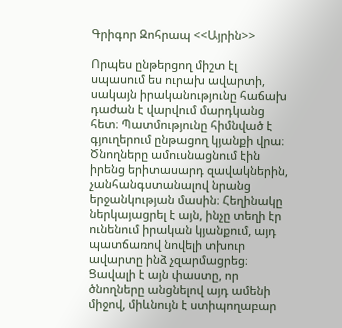Գրիգոր Զոհրապ <<Այրին>>

Որպես ընթերցող միշտ էլ սպասում ես ուրախ ավարտի, սակայն իրականությունը հաճախ դաժան է վարվում մարդկանց հետ։ Պատմությունը հիմնված է գյուղերում ընթացող կյանքի վրա։ Ծնողները ամուսնացնում էին իրենց երիտասարդ զավակներին, չանհանգստանալով նրանց երջանկության մասին։ Հեղինակը ներկայացրել է այն, ինչը տեղի էր ունենում իրական կյանքում, այդ պատճառով նովելի տխուր ավարտը ինձ չզարմացրեց։ Ցավալի է այն փաստը, որ ծնողները անցնելով այդ ամենի միջով, միևնույն է ստիպողաբար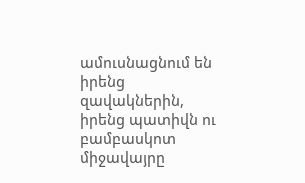ամուսնացնում են իրենց զավակներին, իրենց պատիվն ու բամբասկոտ միջավայրը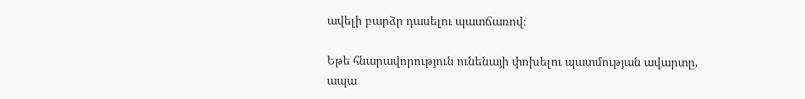ավելի բարձր դասելու պատճառով։

Եթե հնարավորություն ունենայի փոխելու պատմության ավարտը, ապա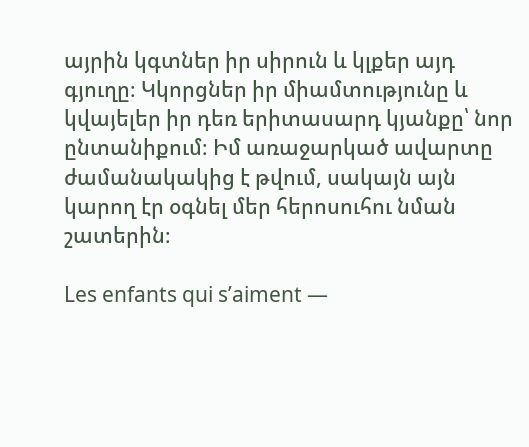այրին կգտներ իր սիրուն և կլքեր այդ գյուղը։ Կկորցներ իր միամտությունը և կվայելեր իր դեռ երիտասարդ կյանքը՝ նոր ընտանիքում։ Իմ առաջարկած ավարտը ժամանակակից է թվում, սակայն այն կարող էր օգնել մեր հերոսուհու նման շատերին։

Les enfants qui s’aiment —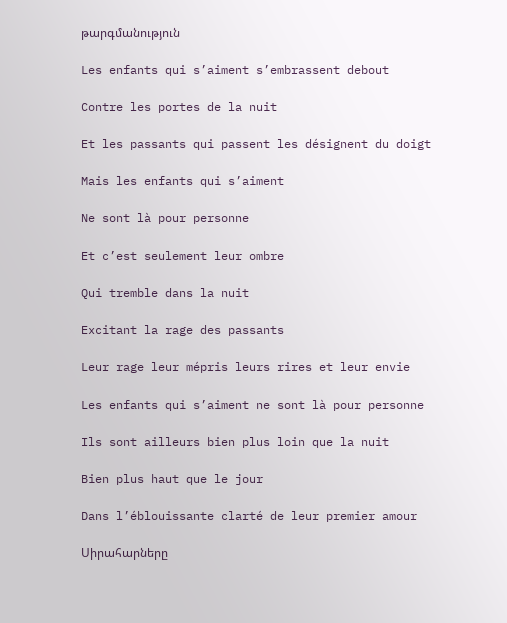թարգմանություն

Les enfants qui s’aiment s’embrassent debout

Contre les portes de la nuit

Et les passants qui passent les désignent du doigt

Mais les enfants qui s’aiment

Ne sont là pour personne

Et c’est seulement leur ombre

Qui tremble dans la nuit

Excitant la rage des passants

Leur rage leur mépris leurs rires et leur envie

Les enfants qui s’aiment ne sont là pour personne

Ils sont ailleurs bien plus loin que la nuit

Bien plus haut que le jour

Dans l’éblouissante clarté de leur premier amour

Սիրահարները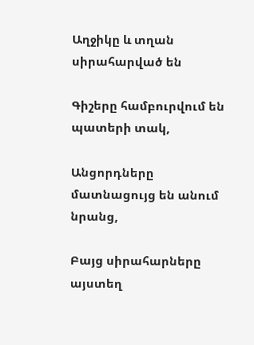Աղջիկը և տղան սիրահարված են

Գիշերը համբուրվում են պատերի տակ,

Անցորդները մատնացույց են անում նրանց,

Բայց սիրահարները այստեղ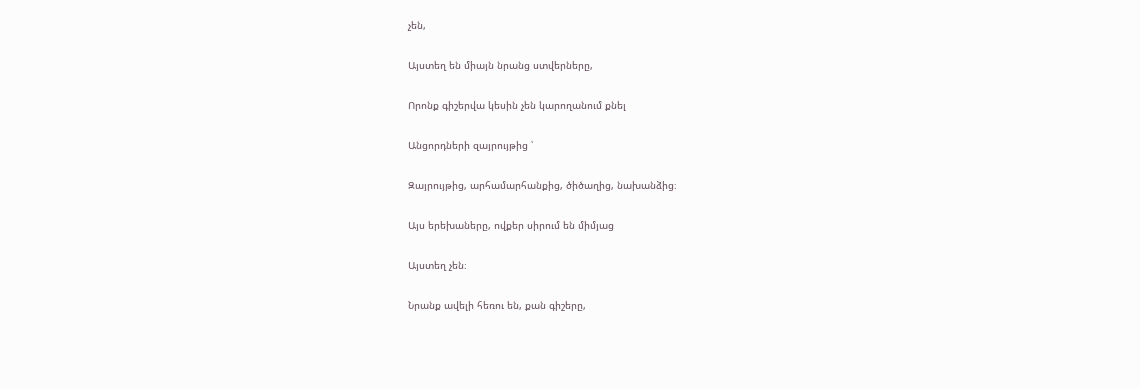չեն,

Այստեղ են միայն նրանց ստվերները,

Որոնք գիշերվա կեսին չեն կարողանում քնել

Անցորդների զայրույթից ՝

Զայրույթից, արհամարհանքից, ծիծաղից, նախանձից։

Այս երեխաները, ովքեր սիրում են միմյաց

Այստեղ չեն։

Նրանք ավելի հեռու են, քան գիշերը,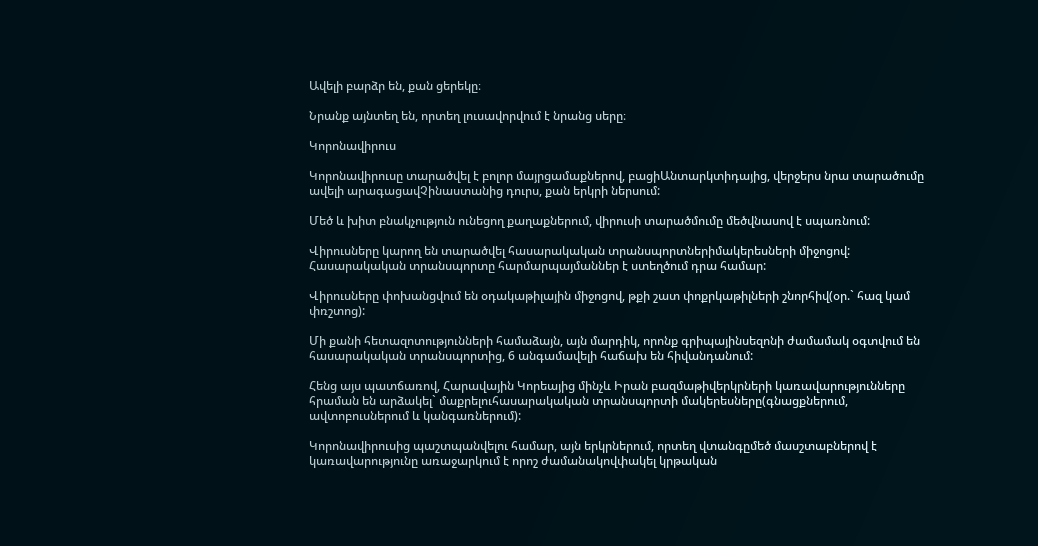Ավելի բարձր են, քան ցերեկը։

Նրանք այնտեղ են, որտեղ լուսավորվում է նրանց սերը։

Կորոնավիրուս

Կորոնավիրուսը տարածվել է բոլոր մայրցամաքներով, բացիԱնտարկտիդայից, վերջերս նրա տարածումը ավելի արագացավՉինաստանից դուրս, քան երկրի ներսում:

Մեծ և խիտ բնակչություն ունեցող քաղաքներում, վիրուսի տարածմումը մեծվնասով է սպառնում:

Վիրուսները կարող են տարածվել հասարակական տրանսպորտներիմակերեսների միջոցով: Հասարակական տրանսպորտը հարմարպայմաններ է ստեղծում դրա համար:

Վիրուսները փոխանցվում են օդակաթիլային միջոցով, թքի շատ փոքրկաթիլների շնորհիվ(օր.` հազ կամ փռշտոց):

Մի քանի հետազոտությունների համաձայն, այն մարդիկ, որոնք գրիպայինսեզոնի ժամամակ օգտվում են հասարակական տրանսպորտից, 6 անգամավելի հաճախ են հիվանդանում:

Հենց այս պատճառով, Հարավային Կորեայից մինչև Իրան բազմաթիվերկրների կառավարությունները հրաման են արձակել` մաքրելուհասարակական տրանսպորտի մակերեսները(գնացքներում, ավտոբուսներում և կանգառներում):

Կորոնավիրուսից պաշտպանվելու համար, այն երկրներում, որտեղ վտանգըմեծ մասշտաբներով է կառավարությունը առաջարկում է որոշ ժամանակովփակել կրթական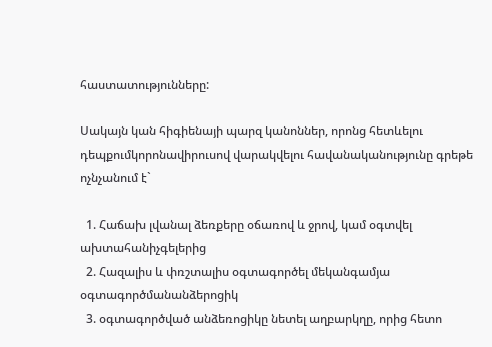հաստատությունները:

Սակայն կան հիգիենայի պարզ կանոններ, որոնց հետևելու դեպքումկորոնավիրուսով վարակվելու հավանականությունը գրեթե ոչնչանում է`

  1. Հաճախ լվանալ ձեռքերը օճառով և ջրով, կամ օգտվել ախտահանիչգելերից
  2. Հազալիս և փռշտալիս օգտագործել մեկանգամյա օգտագործմանանձերոցիկ
  3. օգտագործված անձեռոցիկը նետել աղբարկղը, որից հետո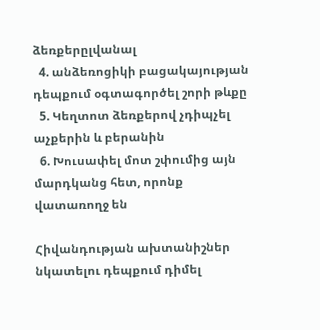ձեռքերըլվանալ
  4. անձեռոցիկի բացակայության դեպքում օգտագործել շորի թևքը
  5. Կեղտոտ ձեռքերով չդիպչել աչքերին և բերանին
  6. Խուսափել մոտ շփումից այն մարդկանց հետ, որոնք վատառողջ են

Հիվանդության ախտանիշներ նկատելու դեպքում դիմել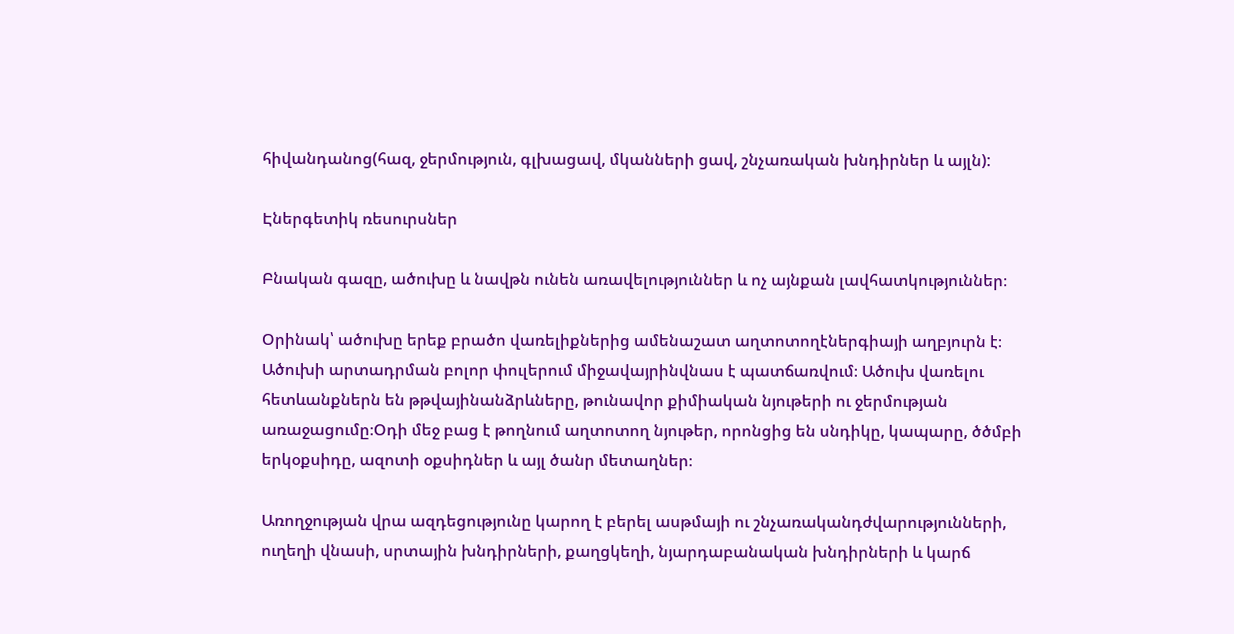հիվանդանոց(հազ, ջերմություն, գլխացավ, մկանների ցավ, շնչառական խնդիրներ և այլն):

Էներգետիկ ռեսուրսներ

Բնական գազը, ածուխը և նավթն ունեն առավելություններ և ոչ այնքան լավհատկություններ։

Օրինակ՝ ածուխը երեք բրածո վառելիքներից ամենաշատ աղտոտողէներգիայի աղբյուրն է։ Ածուխի արտադրման բոլոր փուլերում միջավայրինվնաս է պատճառվում։ Ածուխ վառելու հետևանքներն են թթվայինանձրևները, թունավոր քիմիական նյութերի ու ջերմության առաջացումը։Օդի մեջ բաց է թողնում աղտոտող նյութեր, որոնցից են սնդիկը, կապարը, ծծմբի երկօքսիդը, ազոտի օքսիդներ և այլ ծանր մետաղներ։

Առողջության վրա ազդեցությունը կարող է բերել ասթմայի ու շնչառականդժվարությունների, ուղեղի վնասի, սրտային խնդիրների, քաղցկեղի, նյարդաբանական խնդիրների և կարճ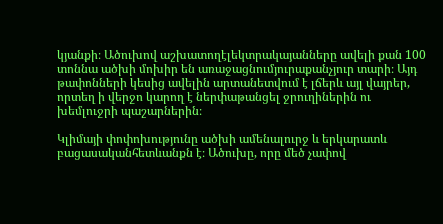կյանքի։ Ածուխով աշխատողէլեկտրակայանները ավելի քան 100 տոննա ածխի մոխիր են առաջացնումյուրաքանչյուր տարի։ Այդ թափոնների կեսից ավելին արտանետվում է լճերև այլ վայրեր, որտեղ ի վերջո կարող է ներփաթանցել ջրուղիներին ու խեմլուջրի պաշարներին։

Կլիմայի փոփոխությունը ածխի ամենալուրջ և երկարատև բացասականհետևանքն է։ Ածուխը, որը մեծ չափով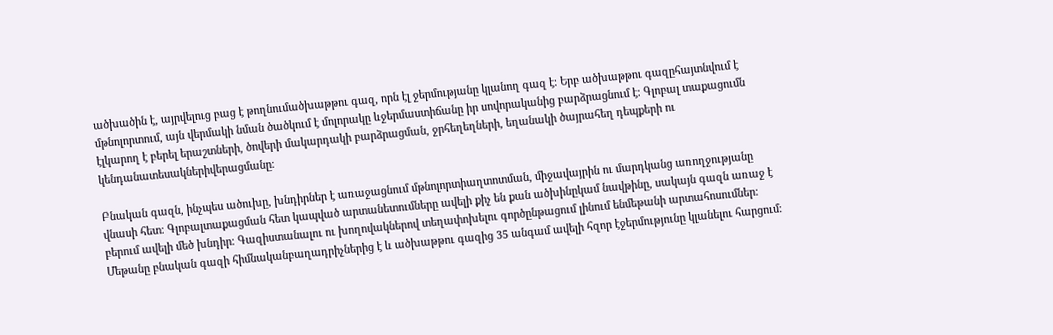ածխածին է, այրվելուց բաց է թողնումածխաթթու գազ, որն էլ ջերմությանը կլանող գազ է։ Երբ ածխաթթու գազըհայտնվում է մթնոլորտում, այն վերմակի նման ծածկում է մոլորակը ևջերմաստիճանը իր սովորականից բարձրացնում է։ Գլոբալ տաքացումն էլկարող է բերել երաշտների, ծովերի մակարդակի բարձրացման, ջրհեղեղների, եղանակի ծայրահեղ դեպքերի ու կենդանատեսակներիվերացմանը։

Բնական գազն, ինչպես ածուխը, խնդիրներ է առաջացնում մթնոլորտիաղտոտման, միջավայրին ու մարդկանց առողջությանը վնասի հետ։ Գլոբալտաքացման հետ կապված արտանետումները ավելի քիչ են քան ածխինըկամ նավթինը, սակայն գազն առաջ է բերում ավելի մեծ խնդիր։ Գազիստանալու ու խողովակներով տեղափոխելու գործընթացում լինում ենմեթանի արտահոսումներ։ Մեթանը բնական գազի հիմնականբաղադրիչներից է և ածխաթթու գազից 35 անգամ ավելի հզոր էջերմությունը կլանելու հարցում։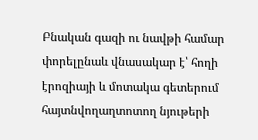Բնական գազի ու նավթի համար փորելընաև վնասակար է՝ հողի էրոզիայի և մոտակա գետերում հայտնվողաղտոտող նյութերի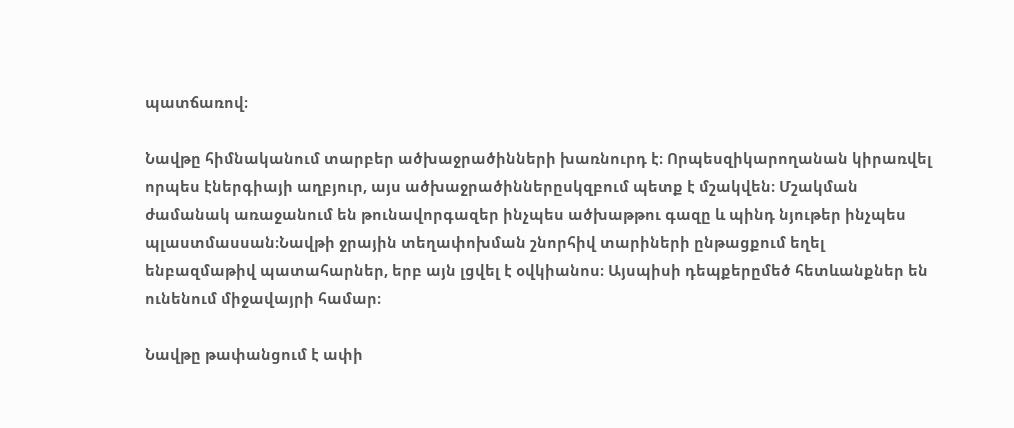պատճառով։

Նավթը հիմնականում տարբեր ածխաջրածինների խառնուրդ է։ Որպեսզիկարողանան կիրառվել որպես էներգիայի աղբյուր, այս ածխաջրածիններըսկզբում պետք է մշակվեն։ Մշակման ժամանակ առաջանում են թունավորգազեր ինչպես ածխաթթու գազը և պինդ նյութեր ինչպես պլաստմասսան։Նավթի ջրային տեղափոխման շնորհիվ տարիների ընթացքում եղել ենբազմաթիվ պատահարներ, երբ այն լցվել է օվկիանոս։ Այսպիսի դեպքերըմեծ հետևանքներ են ունենում միջավայրի համար։

Նավթը թափանցում է ափի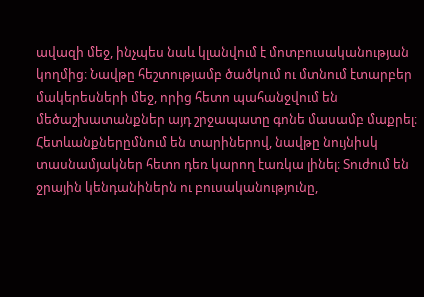ավազի մեջ, ինչպես նաև կլանվում է մոտբուսականության կողմից։ Նավթը հեշտությամբ ծածկում ու մտնում էտարբեր մակերեսների մեջ, որից հետո պահանջվում են մեծաշխատանքներ այդ շրջապատը գոնե մասամբ մաքրել։ Հետևանքներըմնում են տարիներով, նավթը նույնիսկ տասնամյակներ հետո դեռ կարող էառկա լինել։ Տուժում են ջրային կենդանիներն ու բուսականությունը,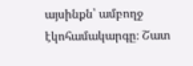այսինքն՝ ամբողջ էկոհամակարգը։ Շատ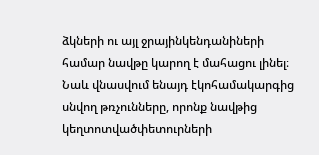ձկների ու այլ ջրայինկենդանիների համար նավթը կարող է մահացու լինել։ Նաև վնասվում ենայդ էկոհամակարգից սնվող թռչունները, որոնք նավթից կեղտոտվածփետուրների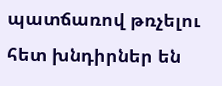պատճառով թռչելու հետ խնդիրներ են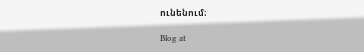ունենում։

Blog at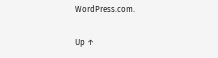WordPress.com.

Up ↑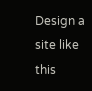Design a site like this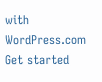with WordPress.com
Get started